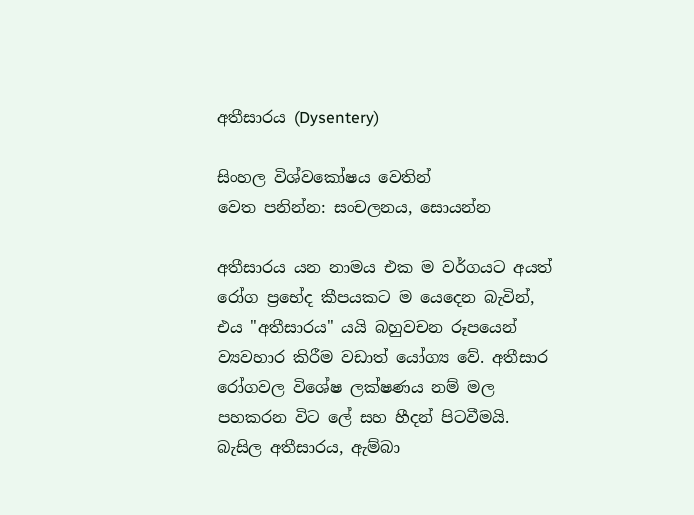අතීසාරය (Dysentery)

සිංහල විශ්වකෝෂය වෙතින්
වෙත පනින්න: සංචලනය, සොයන්න

අතීසාරය යන නාමය එක ම වර්ගයට අයත් රෝග ප්‍රභේද කීපයකට ම යෙදෙන බැවින්, එය "අතීසාරය" යයි බහුවචන රූපයෙන් ව්‍යවහාර කිරීම වඩාත් යෝග්‍ය වේ. අතීසාර රෝගවල විශේෂ ලක්ෂණය නම් මල පහකරන විට ලේ සහ හීදන් පිටවීමයි. බැසිල අතීසාරය, ඇම්බා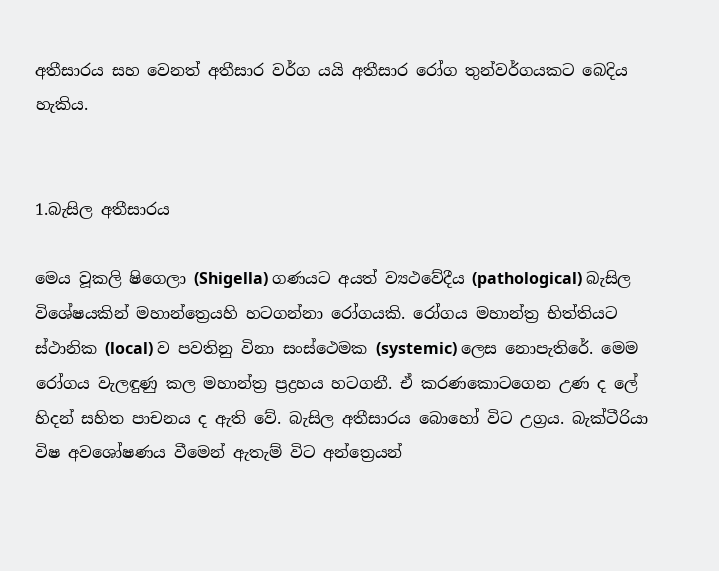අතීසාරය සහ වෙනත් අතීසාර වර්ග යයි අතීසාර රෝග තුන්වර්ගයකට බෙදිය හැකිය.


1.බැසිල අතීසාරය

මෙය වූකලි ෂිගෙලා (Shigella) ගණයට අයත් ව්‍යථවේදීය (pathological) බැසිල විශේෂයකින් මහාන්ත්‍රෙයහි හටගන්නා රෝගයකි. රෝගය මහාන්ත්‍ර භිත්තියට ස්ථානික (local) ව පවතිනු විනා සංස්ථෙමක (systemic) ලෙස නොපැතිරේ. මෙම රෝගය වැලඳුණු කල මහාන්ත්‍ර ප්‍රද්‍රහය හටගනී. ඒ කරණකොටගෙන උණ ද ලේ හිදන් සහිත පාචනය ද ඇති වේ. බැසිල අතීසාරය බොහෝ විට උග්‍රය. බැක්ටීරියා විෂ අවශෝෂණය වීමෙන් ඇතැම් විට අන්ත්‍රෙයන්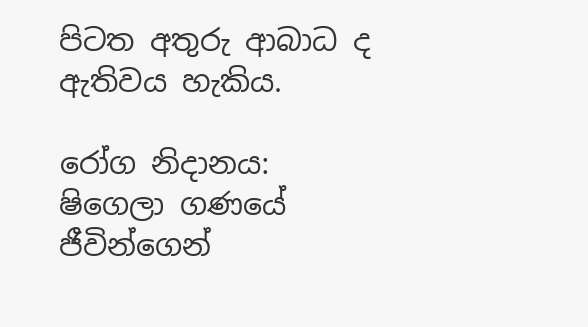පිටත අතුරු ආබාධ ද ඇතිවය හැකිය.

රෝග නිදානය: ෂිගෙලා ගණයේ ජීවින්ගෙන්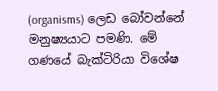(organisms) ලෙඩ බෝවන්නේ මනුෂ්‍යයාට පමණි. මේ ගණයේ බැක්ටිරියා විශේෂ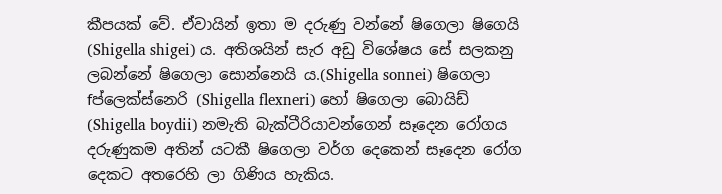කීපයක් වේ. ඒවායින් ඉතා ම දරුණු වන්නේ ෂිගෙලා ෂිගෙයි (Shigella shigei) ය. අතිශයින් සැර අඩු විශේෂය සේ සලකනු ලබන්නේ ෂිගෙලා සොන්නෙයි ය.(Shigella sonnei) ෂිගෙලා fප්ලෙක්ස්නෙරි (Shigella flexneri) හෝ ෂිගෙලා බොයිඩ් (Shigella boydii) නමැති බැක්ටීරියාවන්ගෙන් සෑදෙන රෝගය දරුණුකම අතින් යටකී ෂිගෙලා වර්ග දෙකෙන් සෑදෙන රෝග දෙකට අතරෙහි ලා ගිණිය හැකිය.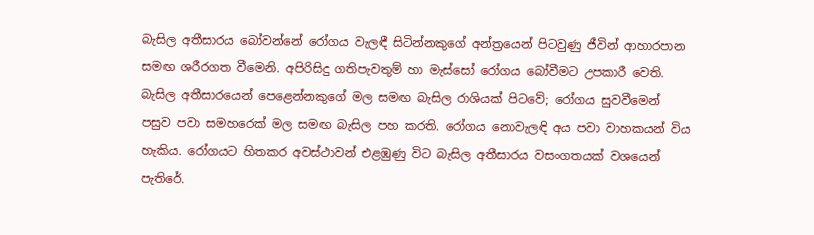බැසිල අතීසාරය බෝවන්නේ රෝගය වැලඳී සිටින්නකුගේ අන්ත්‍රයෙන් පිටවුණු ජීවින් ආහාරපාන සමඟ ශරීරගත වීමෙනි. අපිරිසිදු ගතිපැවතුම් හා මැස්සෝ රෝගය බෝවීමට උපකාරී වෙති. බැසිල අතීසාරයෙන් පෙළෙන්නකුගේ මල සමඟ බැසිල රාශියක් පිටවේ; රෝගය සුවවීමෙන් පසුව පවා සමහරෙක් මල සමඟ බැසිල පහ කරති. රෝගය නොවැලඳි අය පවා වාහකයන් විය හැකිය. රෝගයට හිතකර අවස්ථාවන් එළඹුණු විට බැසිල අතීසාරය වසංගතයක් වශයෙන් පැතිරේ.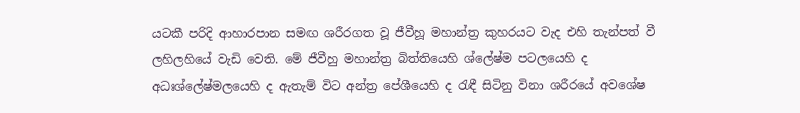යටකී පරිදි ආහාරපාන සමඟ ශරීරගත වූ ජීවීහූ මහාන්ත්‍ර කුහරයට වැද එහි තැන්පත් වී ලහිලහියේ වැඩි වෙති. මේ ජීවීහු මහාන්ත්‍ර බිත්තියෙහි ශ්ලේෂ්ම පටලයෙහි ද අධඃශ්ලේෂ්මලයෙහි ද ඇතැම් විට අන්ත්‍ර පේශීයෙහි ද රැඳී සිටිනු විනා ශරීරයේ අවශේෂ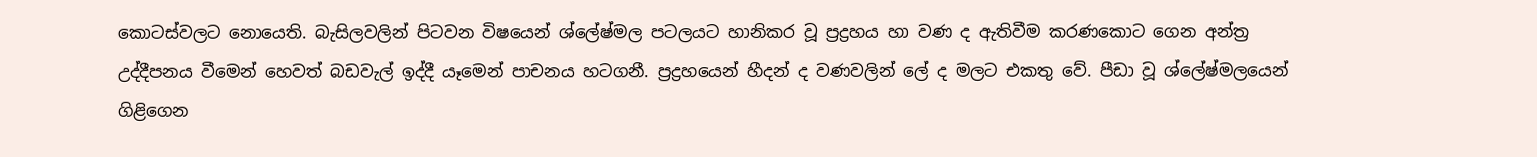කොටස්වලට නොයෙති. බැසිලවලින් පිටවන විෂයෙන් ශ්ලේෂ්මල පටලයට හානිකර වූ ප්‍රද්‍රහය හා වණ ද ඇතිවීම කරණකොට ගෙන අන්ත්‍ර උද්දීපනය වීමෙන් හෙවත් බඩවැල් ඉද්දී යෑමෙන් පාචනය හටගනී. ප්‍රද්‍රහයෙන් හීදන් ද වණවලින් ලේ ද මලට එකතු වේ. පීඩා වූ ශ්ලේෂ්මලයෙන් ගිළිගෙන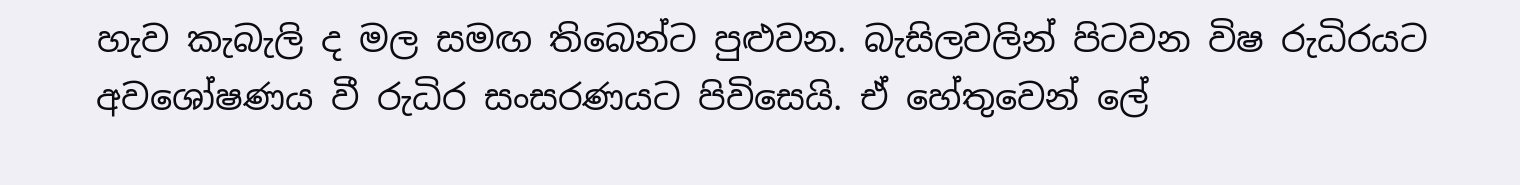හැව කැබැලි ද මල සමඟ තිබෙන්ට පුළුවන. බැසිලවලින් පිටවන විෂ රුධිරයට අවශෝෂණය වී රුධිර සංසරණයට පිවිසෙයි. ඒ හේතුවෙන් ලේ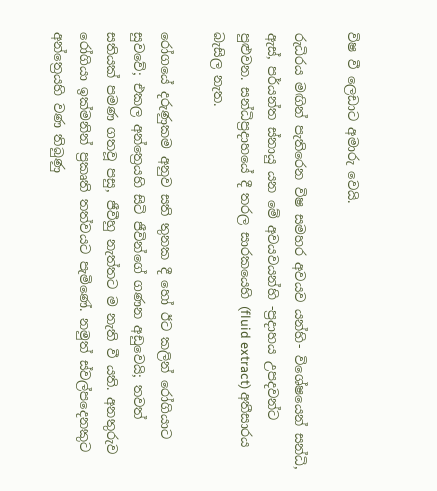විෂ වී ලෙඩාට අමාරු වෙයි.

රුධිරය මඟින් පැතිරෙන විෂ සමහර අවයව යන්හි- විශේෂයෙන් සන්ධි, ඇස්, පර්යන්ත ස්නායු යන මේ අවයවයන්හි -ප්‍රදාහය උපදවන්ට පුළුවන. සන්ධිප්‍රදාහයේ දී තරල සාරකයෙහි (fluid extract) අතීසාරය බැසිල නැත.

රෝගයේ දරුණුකම අනුව සති තුනක දී හෝ ඊට කලින් රෝගියාට සුවවේ; එකල අන්ත්‍රෙයහි සිටි ජීවින්ගේ ගණන අඩුවෙයි; තවත් සතියක් පමණ ගතවූ පසු, ජීවීහු නැත්තට ම නැති වී යති. අනතුරුව රෝගියා ඉක්මනින් ප්‍රකෘති තත්වයට පැමිණේ. නමුත් ස්වල්පදෙනකුට අන්ත්‍රෙයහි වණ තිබුණු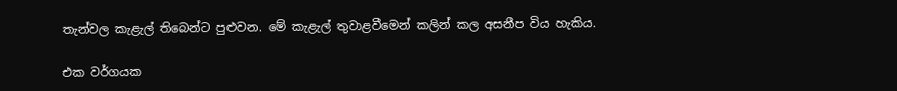තැන්වල කැළැල් තිබෙන්ට පුළුවන. මේ කැළැල් තුවාළවීමෙන් කලින් කල අසනීප විය හැකිය.

එක වර්ගයක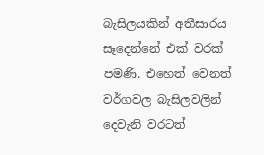බැසිලයකින් අතීසාරය සෑදෙන්නේ එක් වරක් පමණි. එහෙත් වෙනත් වර්ගවල බැසිලවලින් දෙවැනි වරටත්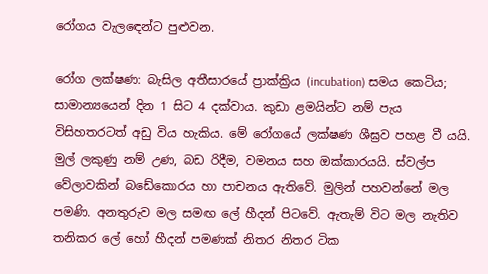රෝගය වැලඳෙන්ට පුළුවන.

රෝග ලක්ෂණ: බැසිල අතීසාරයේ ප්‍රාක්ක්‍රිය (incubation) සමය කෙටිය; සාමාන්‍යයෙන් දින 1 සිට 4 දක්වාය. කුඩා ළමයින්ට නම් පැය විසිහතරටත් අඩු විය හැකිය. මේ රෝගයේ ලක්ෂණ ශීඝ්‍රව පහළ වී යයි. මුල් ලකුණු නම් උණ, බඩ රිදීම, වමනය සහ ඔක්කාරයයි. ස්වල්ප වේලාවකින් බඩේකොරය හා පාචනය ඇතිවේ. මුලින් පහවන්නේ මල පමණි. අනතුරුව මල සමඟ ලේ හීදන් පිටවේ. ඇතැම් විට මල නැතිව තනිකර ලේ හෝ හීදන් පමණක් නිතර නිතර ටික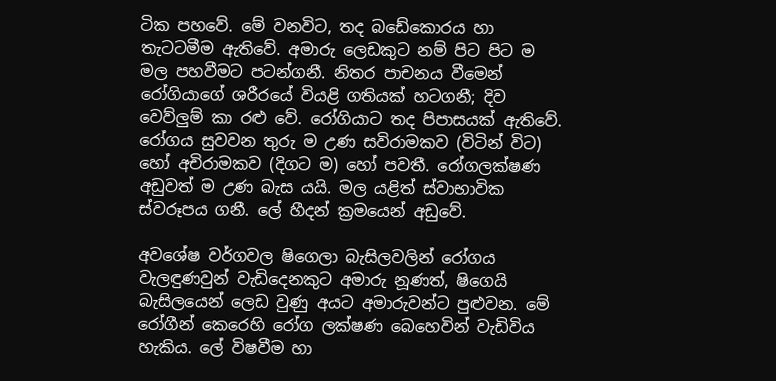ටික පහවේ. මේ වනවිට, තද බඩේකොරය හා තැටටමීම ඇතිවේ. අමාරු ලෙඩකුට නම් පිට පිට ම මල පහවීමට පටන්ගනී. නිතර පාචනය වීමෙන් රෝගියාගේ ශරීරයේ වියළි ගතියක් හටගනී; දිව වෙව්ලුම් කා රළු වේ. රෝගියාට තද පිපාසයක් ඇතිවේ. රෝගය සුවවන තුරු ම උණ සවිරාමකව (විටින් විට) හෝ අචිරාමකව (දිගට ම) හෝ පවතී. රෝගලක්ෂණ අඩුවත් ම උණ බැස යයි. මල යළිත් ස්වාභාවික ස්වරූපය ගනී. ලේ හීදන් ක්‍රමයෙන් අඩුවේ.

අවශේෂ වර්ගවල ෂිගෙලා බැසිලවලින් රෝගය වැලඳුණවුන් වැඩිදෙනකුට අමාරු නූණත්, ෂිගෙයි බැසිලයෙන් ලෙඩ වුණු අයට අමාරුවන්ට පුළුවන. මේ රෝගීන් කෙරෙහි රෝග ලක්ෂණ බෙහෙවින් වැඩිවිය හැකිය. ලේ විෂවීම හා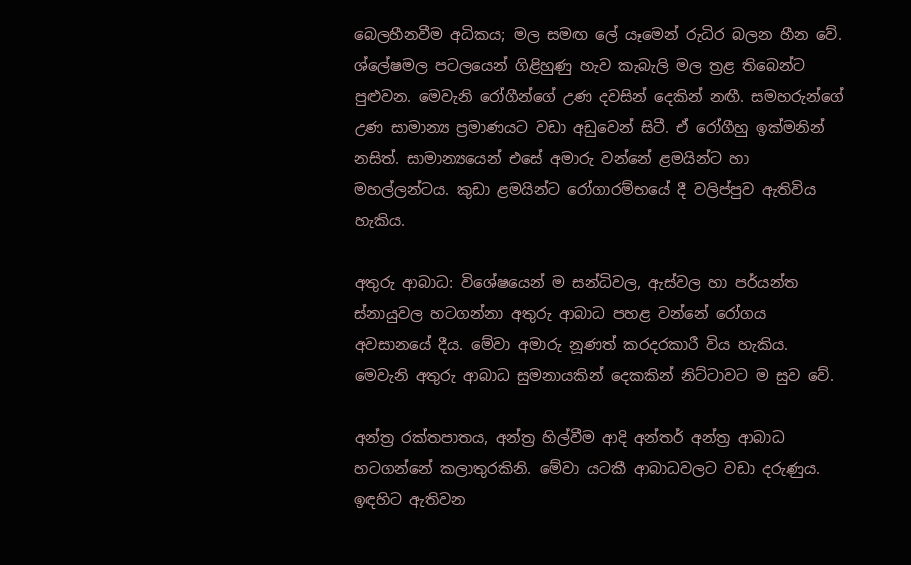බෙලහීනවීම අධිකය; මල සමඟ ලේ යෑමෙන් රුධිර බලන හීන වේ. ශ්ලේෂමල පටලයෙන් ගිළිහුණු හැව කැබැලි මල ත්‍රළ තිබෙන්ට පුළුවන. මෙවැනි රෝගීන්ගේ උණ දවසින් දෙකින් නඟී. සමහරුන්ගේ උණ සාමාන්‍ය ප්‍රමාණයට වඩා අඩුවෙන් සිටී. ඒ රෝගීහු ඉක්මනින් නසිත්. සාමාන්‍යයෙන් එසේ අමාරු වන්නේ ළමයින්ට හා මහල්ලන්ටය. කුඩා ළමයින්ට රෝගාරම්භයේ දී වලිප්පුව ඇතිවිය හැකිය.

අතුරු ආබාධ: විශේෂයෙන් ම සන්ධිවල, ඇස්වල හා පර්යන්ත ස්නායුවල හටගන්නා අතුරු ආබාධ පහළ වන්නේ රෝගය අවසානයේ දීය. මේවා අමාරු නූණත් කරදරකාරී විය හැකිය. මෙවැනි අතුරු ආබාධ සුමනායකින් දෙකකින් නිට්ටාවට ම සුව වේ.

අන්ත්‍ර රක්තපාතය, අන්ත්‍ර හිල්වීම ආදි අන්තර් අන්ත්‍ර ආබාධ හටගන්නේ කලාතුරකිනි. මේවා යටකී ආබාධවලට වඩා දරුණුය. ඉඳහිට ඇතිවන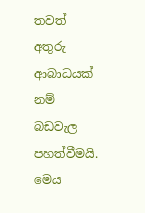තවත් අතුරු ආබාධයක් නම් බඩවැල පහත්වීමයි. මෙය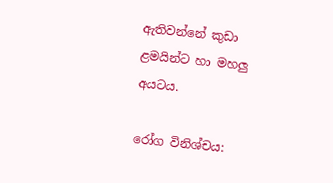ඇතිවන්නේ කුඩා ළමයින්ට හා මහලු අයටය.

රෝග විනිශ්චය: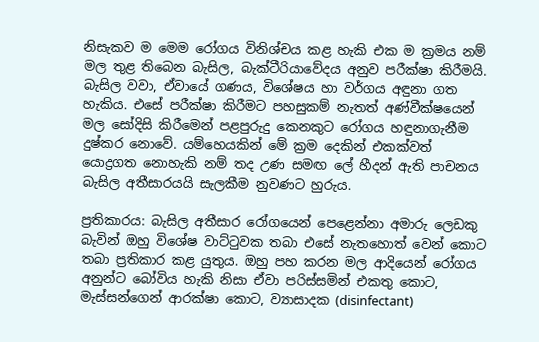නිසැකව ම මෙම රෝගය විනිශ්චය කළ හැකි එක ම ක්‍රමය නම් මල තුළ තිබෙන බැසිල, බැක්ටීරියාවේදය අනුව පරීක්ෂා කිරීමයි. බැසිල වවා, ඒවායේ ගණය, විශේෂය හා වර්ගය අඳුනා ගත හැකිය. එසේ පරීක්ෂා කිරීමට පහසුකම් නැතත් අණ්වීක්ෂයෙන් මල සෝදිසි කිරීමෙන් පළපුරුදු කෙනකුට රෝගය හඳුනාගැනීම දුෂ්කර නොවේ. යම්හෙයකින් මේ ක්‍රම දෙකින් එකක්වත් යොද්‍රගත නොහැකි නම් තද උණ සමඟ ලේ හීදන් ඇති පාචනය බැසිල අතීසාරයයි සැලකීම නුවණට හුරුය.

ප්‍රතිකාරය: බැසිල අතීසාර රෝගයෙන් පෙළෙන්නා අමාරු ලෙඩකු බැවින් ඔහු විශේෂ වාට්ටුවක තබා එසේ නැතහොත් වෙන් කොට තබා ප්‍රතිකාර කළ යුතුය. ඔහු පහ කරන මල ආදියෙන් රෝගය අනුන්ට බෝවිය හැකි නිසා ඒවා පරිස්සමින් එකතු කොට, මැස්සන්ගෙන් ආරක්ෂා කොට, ව්‍යාසාදක (disinfectant)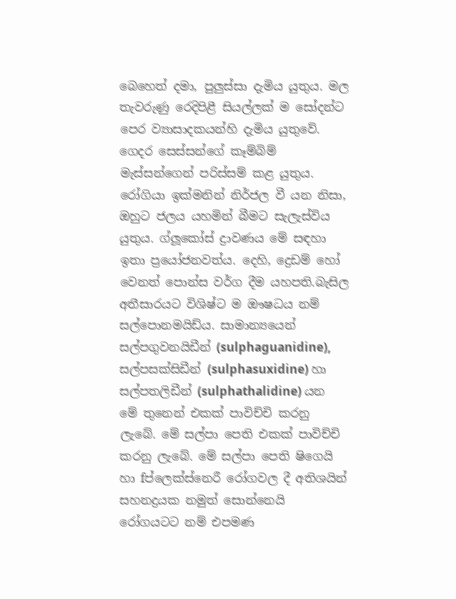බෙහෙත් දමා, පුලුස්සා දැමිය යුතුය. මල තැවරුණු රෙදිපිළී සියල්ලක් ම සෝදන්ට පෙර ව්‍යාසාදකයන්හි දැමිය යුතුවේ. ගෙදර සෙස්සන්ගේ කෑම්බිම් මැස්සන්ගෙන් පරිස්සම් කළ යුතුය. රෝගියා ඉක්මනින් නිර්ජල වී යන නිසා, ඔහුට ජලය යහමින් බීමට සැලැස්විය යුතුය. ග්ලූකෝස් ද්‍රාවණය මේ සඳහා ඉතා ප්‍රයෝජනවත්ය. දෙහි, ද්‍රෙඩම් හෝ වෙනත් පොන්ස වර්ග දීම යහපති.බැසිල අතීසාරයට විශිෂ්ට ම ඖෂධය නම් සල්පොනමයිඩ්ය. සාමාන්‍යයෙන් සල්පගුවනයිඩීන් (sulphaguanidine), සල්පසක්සිඩීන් (sulphasuxidine) හා සල්පතලිඩීන් (sulphathalidine) යන මේ තුනෙන් එකක් පාවිච්චි කරනු ලැබේ. මේ සල්පා පෙති එකක් පාවිච්චි කරනු ලැබේ. මේ සල්පා පෙති ෂිගෙයි හා fප්ලෙක්ස්නෙරී රෝගවල දී අතිශයින් සහනද්‍රයක නමුත් සොන්නෙයි රෝගයටට නම් එපමණ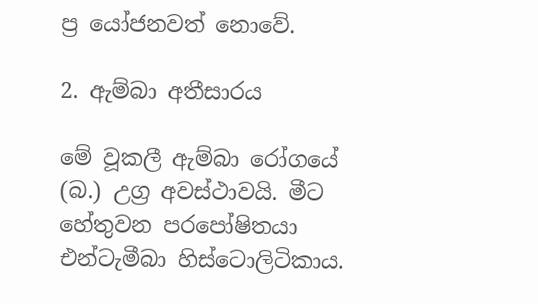ප්‍ර යෝජනවත් නොවේ.

2. ඇම්බා අතීසාරය

මේ වූකලී ඇම්බා රෝගයේ (බ.) උග්‍ර අවස්ථාවයි. මීට හේතුවන පරපෝෂිතයා එන්ටැමීබා හිස්ටොලිටිකාය.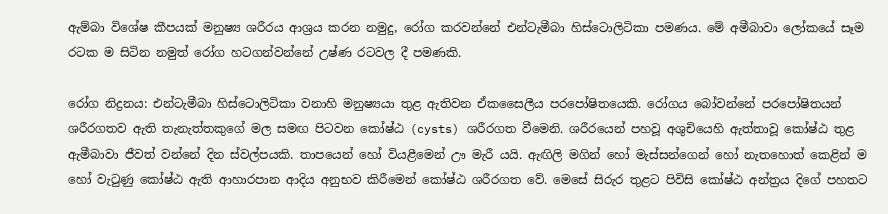ඇම්බා විශේෂ කීපයක් මනුෂ්‍ය ශරීරය ආශ්‍රය කරන නමුදු, රෝග කරවන්නේ එන්ටැමීබා හිස්ටොලිටිකා පමණය. මේ අමීබාවා ලෝකයේ සෑම රටක ම සිටින නමුත් රෝග හටගන්වන්නේ උෂ්ණ රටවල දී පමණකි.

රෝග නිද්‍රනය: එන්ටැමීබා හිස්ටොලිටිකා වනාහි මනුෂ්‍යයා තුළ ඇතිවන ඒකසෛලීය පරපෝෂිතයෙකි. රෝගය බෝවන්නේ පරපෝෂිතයන් ශරීරගතව ඇති තැනැත්තකුගේ මල සමඟ පිටවන කෝෂ්ඨ (cysts) ශරීරගත වීමෙනි. ශරීරයෙන් පහවූ අශුචියෙහි ඇත්තාවූ කෝෂ්ඨ තුළ ඇමීබාවා ජීවත් වන්නේ දින ස්වල්පයකි. තාපයෙන් හෝ වියළීමෙන් ඌ මැරී යයි. ඇඟිලි මගින් හෝ මැස්සන්ගෙන් හෝ නැතහොත් කෙළින් ම හෝ වැටුණු කෝෂ්ඨ ඇති ආහාරපාන ආදිය අනුභව කිරීමෙන් කෝෂ්ඨ ශරීරගත වේ. මෙසේ සිරුර තුළට පිවිසි කෝෂ්ඨ අන්ත්‍රය දිගේ පහතට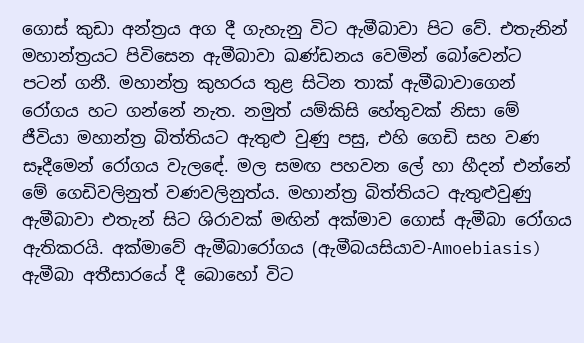ගොස් කුඩා අන්ත්‍රය අග දී ගැහැනු විට ඇමීබාවා පිට වේ. එතැනින් මහාන්ත්‍රයට පිවිසෙන ඇමීබාවා ඛණ්ඩනය වෙමින් බෝවෙන්ට පටන් ගනී. මහාන්ත්‍ර කුහරය තුළ සිටින තාක් ඇමීබාවාගෙන් රෝගය හට ගන්නේ නැත. නමුත් යම්කිසි හේතුවක් නිසා මේ ජීවියා මහාන්ත්‍ර බිත්තියට ඇතුළු වුණු පසු, එහි ගෙඩි සහ වණ සෑදීමෙන් රෝගය වැලඳේ. මල සමඟ පහවන ලේ හා හීදන් එන්නේ මේ ගෙඩිවලිනුත් වණවලිනුත්ය. මහාන්ත්‍ර බිත්තියට ඇතුළුවුණු ඇමීබාවා එතැන් සිට ශිරාවක් මඟින් අක්මාව ගොස් ඇමීබා රෝගය ඇතිකරයි. අක්මාවේ ඇමීබාරෝගය (ඇමීබයසියාව-Amoebiasis) ඇමීබා අතීසාරයේ දී බොහෝ විට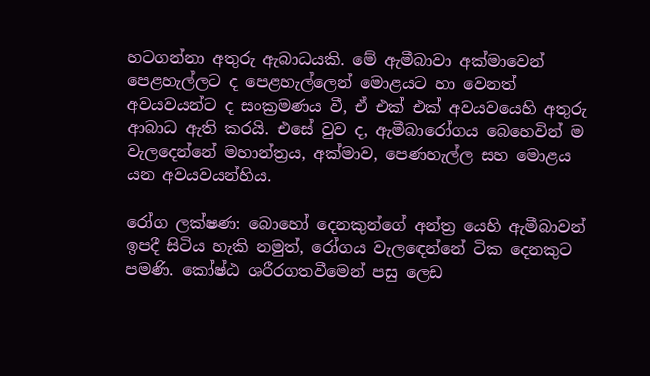හටගන්නා අතුරු ඇබාධයකි. මේ ඇමීබාවා අක්මාවෙන් පෙළහැල්ලට ද පෙළහැල්ලෙන් මොළයට හා වෙනත් අවයවයන්ට ද සංක්‍රමණය වී, ඒ එක් එක් අවයවයෙහි අතුරු ආබාධ ඇති කරයි. එසේ වුව ද, ඇමීබාරෝගය බෙහෙවින් ම වැලදෙන්නේ මහාන්ත්‍රය, අක්මාව, පෙණහැල්ල සහ මොළය යන අවයවයන්හිය.

රෝග ලක්ෂණ: බොහෝ දෙනකුන්ගේ අන්ත්‍ර යෙහි ඇමීබාවන් ඉපදී සිටිය හැකි නමුත්, රෝගය වැලඳෙන්නේ ටික දෙනකුට පමණි. කෝෂ්ඨ ශරීරගතවීමෙන් පසු ලෙඩ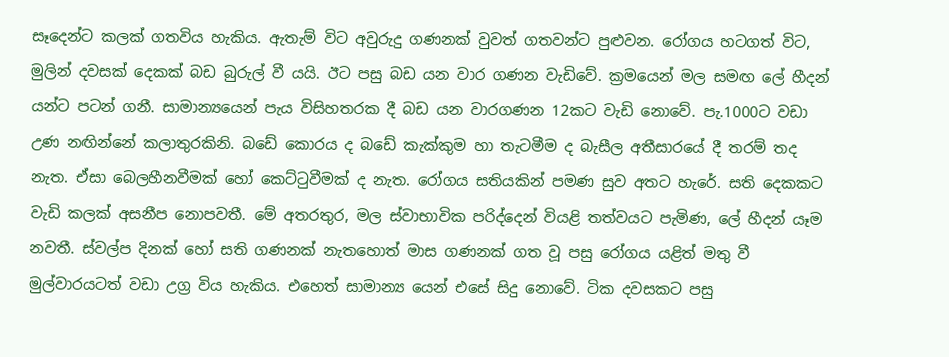සෑදෙන්ට කලක් ගතවිය හැකිය. ඇතැම් විට අවුරුදු ගණනක් වුවත් ගතවන්ට පුළුවන. රෝගය හටගත් විට, මුලින් දවසක් දෙකක් බඩ බුරුල් වී යයි. ඊට පසු බඩ යන වාර ගණන වැඩිවේ. ක්‍රමයෙන් මල සමඟ ලේ හීදන් යන්ට පටන් ගනී. සාමාන්‍යයෙන් පැය විසිහතරක දී බඩ යන වාරගණන 12කට වැඩි නොවේ. පැ.1000ට වඩා උණ නඟින්නේ කලාතුරකිනි. බඩේ කොරය ද බඩේ කැක්කුම හා තැටමීම ද බැසීල අතීසාරයේ දී තරම් තද නැත. ඒසා බෙලහීනවීමක් හෝ කෙට්ටුවීමක් ද නැත. රෝගය සතියකින් පමණ සුව අතට හැරේ. සති දෙකකට වැඩි කලක් අසනීප නොපවතී. මේ අතරතුර, මල ස්වාභාවික පරිද්දෙන් වියළි තත්වයට පැමිණ, ලේ හීදන් යෑම නවතී. ස්වල්ප දිනක් හෝ සති ගණනක් නැතහොත් මාස ගණනක් ගත වූ පසු රෝගය යළිත් මතු වී මුල්වාරයටත් වඩා උග්‍ර විය හැකිය. එහෙත් සාමාන්‍ය යෙන් එසේ සිදු නොවේ. ටික දවසකට පසු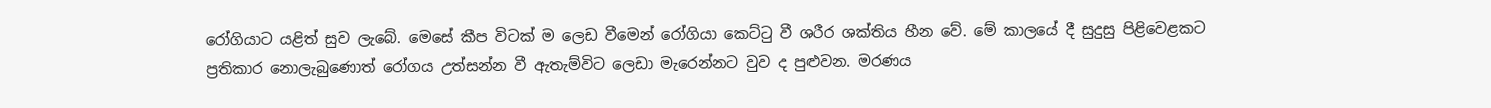රෝගියාට යළිත් සුව ලැබේ. මෙසේ කීප විටක් ම ලෙඩ වීමෙන් රෝගියා කෙට්ටු වී ශරීර ශක්තිය හීන වේ. මේ කාලයේ දී සුදුසු පිළිවෙළකට ප්‍රතිකාර නොලැබුණොත් රෝගය උත්සන්න වී ඇතැම්විට ලෙඩා මැරෙන්නට වුව ද පුළුවන. මරණය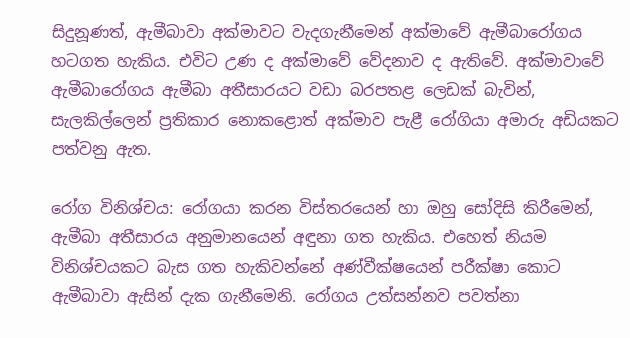සිදුනූණත්, ඇමීබාවා අක්මාවට වැදගැනීමෙන් අක්මාවේ ඇමීබාරෝගය හටගත හැකිය. එවිට උණ ද අක්මාවේ වේදනාව ද ඇතිවේ. අක්මාවාවේ ඇමීබාරෝගය ඇමීබා අතීසාරයට වඩා බරපතළ ලෙඩක් බැවින්, සැලකිල්ලෙන් ප්‍රතිකාර නොකළොත් අක්මාව පැළී රෝගියා අමාරු අඩියකට පත්වනු ඇත.

රෝග විනිශ්චය: රෝගයා කරන විස්තරයෙන් හා ඔහු සෝදිසි කිරීමෙන්, ඇමීබා අතීසාරය අනුමානයෙන් අඳුනා ගත හැකිය. එහෙත් නියම විනිශ්චයකට බැස ගත හැකිවන්නේ අණ්වීක්ෂයෙන් පරීක්ෂා කොට ඇමීබාවා ඇසින් දැක ගැනීමෙනි. රෝගය උත්සන්නව පවත්නා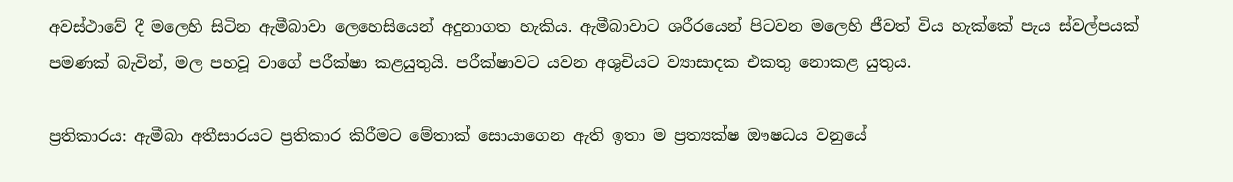අවස්ථාවේ දී මලෙහි සිටින ඇමීබාවා ලෙහෙසියෙන් අදුනාගත හැකිය. ඇමීබාවාට ශරීරයෙන් පිටවන මලෙහි ජීවත් විය හැක්කේ පැය ස්වල්පයක් පමණක් බැවින්, මල පහවූ වාගේ පරීක්ෂා කළයුතුයි. පරීක්ෂාවට යවන අශුචියට ව්‍යාසාදක එකතු නොකළ යුතුය.

ප්‍රතිකාරය: ඇමීබා අතීසාරයට ප්‍රතිකාර කිරීමට මේතාක් සොයාගෙන ඇති ඉතා ම ප්‍රත්‍යක්ෂ ඖෂධය වනුයේ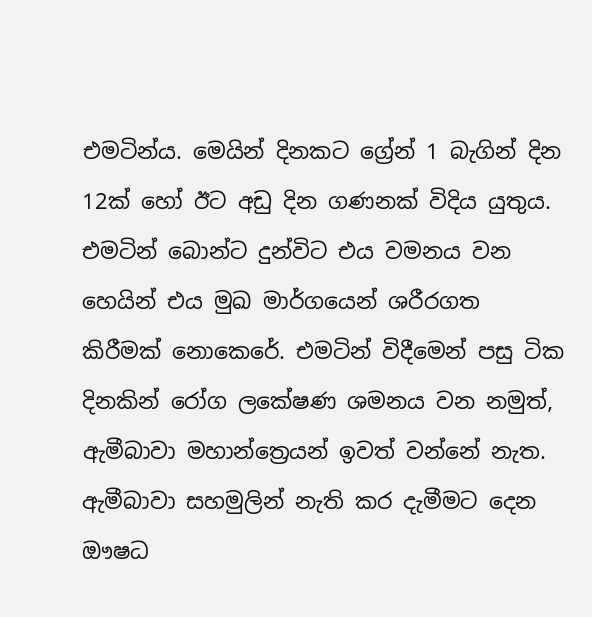එමටින්ය. මෙයින් දිනකට ග්‍රේන් 1 බැගින් දින 12ක් හෝ ඊට අඩු දින ගණනක් විදිය යුතුය. එමටින් බොන්ට දුන්විට එය වමනය වන හෙයින් එය මුඛ මාර්ගයෙන් ශරීරගත කිරීමක් නොකෙරේ. එමටින් විදීමෙන් පසු ටික දිනකින් රෝග ලකේෂණ ශමනය වන නමුත්, ඇමීබාවා මහාන්ත්‍රෙයන් ඉවත් වන්නේ නැත. ඇමීබාවා සහමුලින් නැති කර දැමීමට දෙන ඖෂධ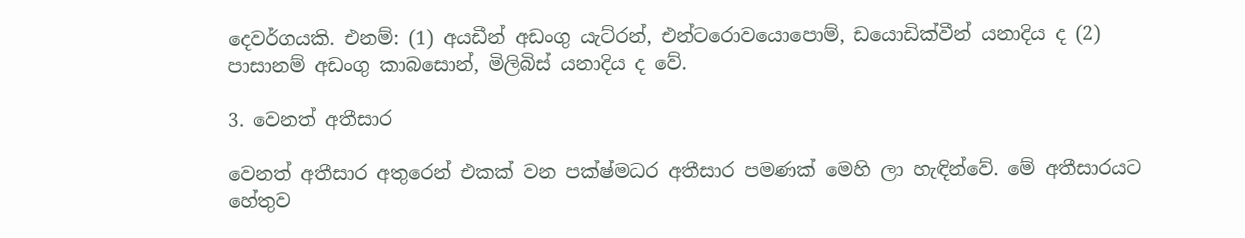දෙවර්ගයකි. එනම්: (1) අයඩීන් අඩංගු යැට්රන්, එන්ටරොවයොපොම්, ඩයොඩික්වීන් යනාදිය ද (2) පාසානම් අඩංගු කාබසොන්, මිලිබිස් යනාදිය ද වේ.

3. වෙනත් අතීසාර

වෙනත් අතීසාර අතුරෙන් එකක් වන පක්ෂ්මධර අතීසාර පමණක් මෙහි ලා හැඳින්වේ. මේ අතීසාරයට හේතුව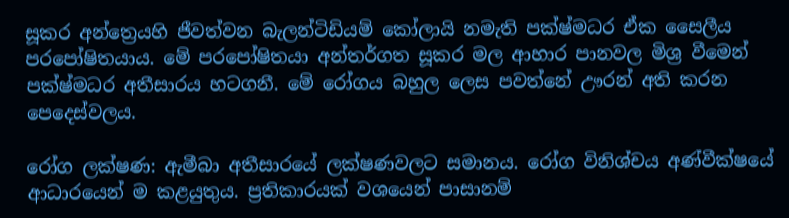සූකර අන්ත්‍රෙයහි ජීවත්වන බැලන්ටිඩියම් කෝලායි නමැති පක්ෂ්මධර ඒක සෛලීය පරපෝෂිතයාය. මේ පරපෝෂිතයා අන්තර්ගත සූකර මල ආහාර පානවල මිශ්‍ර වීමෙන් පක්ෂ්මධර අතීසාරය හටගනී. මේ රෝගය බහුල ලෙස පවත්නේ ඌරන් අති කරන පෙදෙස්වලය.

රෝග ලක්ෂණ: ඇමීබා අතීසාරයේ ලක්ෂණවලට සමානය. රෝග විනිශ්චය අණ්වීක්ෂයේ ආධාරයෙන් ම කළයුතුය. ප්‍රතිකාරයක් වශයෙන් පාසානම්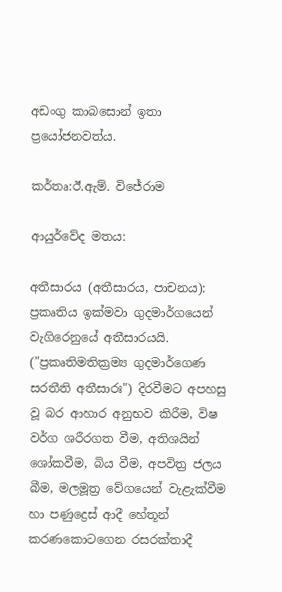අඩංගු කාබසොන් ඉතා ප්‍රයෝජනවත්ය.

කර්තෘ:ඊ.ඇම්. විජේරාම

ආයුර්වේද මතය:

අතීසාරය (අතීසාරය, පාචනය): ප්‍රකෘතිය ඉක්මවා ගුදමාර්ගයෙන් වැගිරෙනුයේ අතීසාරයයි. ("ප්‍රකෘතිමතික්‍රම්‍ය ගුදමාර්ගෙණ සරතීති අතීසාරඃ") දිරවීමට අපහසු වූ බර ආහාර අනුභව කිරීම, විෂ වර්ග ශරීරගත වීම, අතිශයින් ශෝකවීම, බිය වීම, අපවිත්‍ර ජලය බීම, මලමූත්‍ර වේගයෙන් වැළැක්වීම හා පණුද්‍රෙස් ආදී හේතූන් කරණකොටගෙන රසරක්තාදී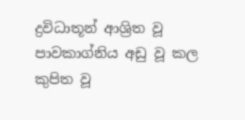ද්‍රවිධාතූන් ආශ්‍රිත වූ පාවකාග්නිය අඩු වූ කල කුපිත වූ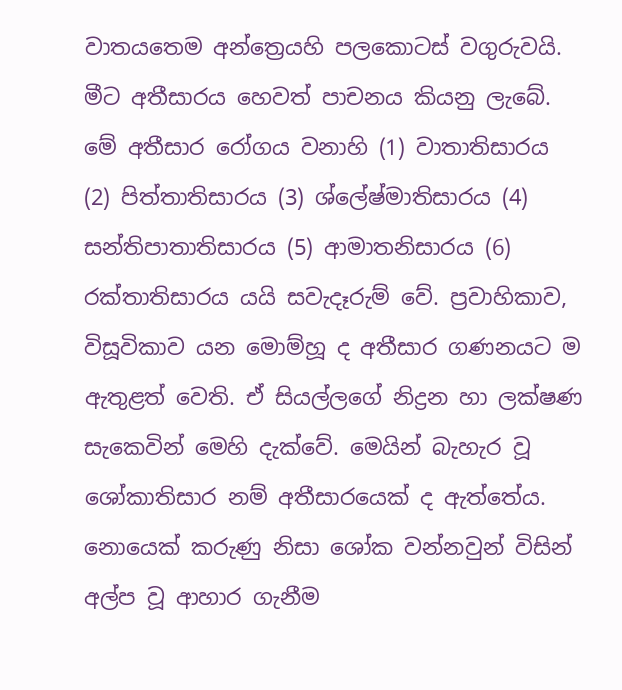වාතයතෙම අන්ත්‍රෙයහි පලකොටස් වගුරුවයි. මීට අතීසාරය හෙවත් පාචනය කියනු ලැබේ. මේ අතීසාර රෝගය වනාහි (1) වාතාතිසාරය (2) පිත්තාතිසාරය (3) ශ්ලේෂ්මාතිසාරය (4) සන්තිපාතාතිසාරය (5) ආමාතනිසාරය (6) රක්තාතිසාරය යයි සවැදෑරුම් වේ. ප්‍රවාහිකාව, විසූවිකාව යන මොම්හූ ද අතීසාර ගණනයට ම ඇතුළත් වෙති. ඒ සියල්ලගේ නිද්‍රන හා ලක්ෂණ සැකෙවින් මෙහි දැක්වේ. මෙයින් බැහැර වූ ශෝකාතිසාර නම් අතීසාරයෙක් ද ඇත්තේය. නොයෙක් කරුණු නිසා ශෝක වන්නවුන් විසින් අල්ප වූ ආහාර ගැනීම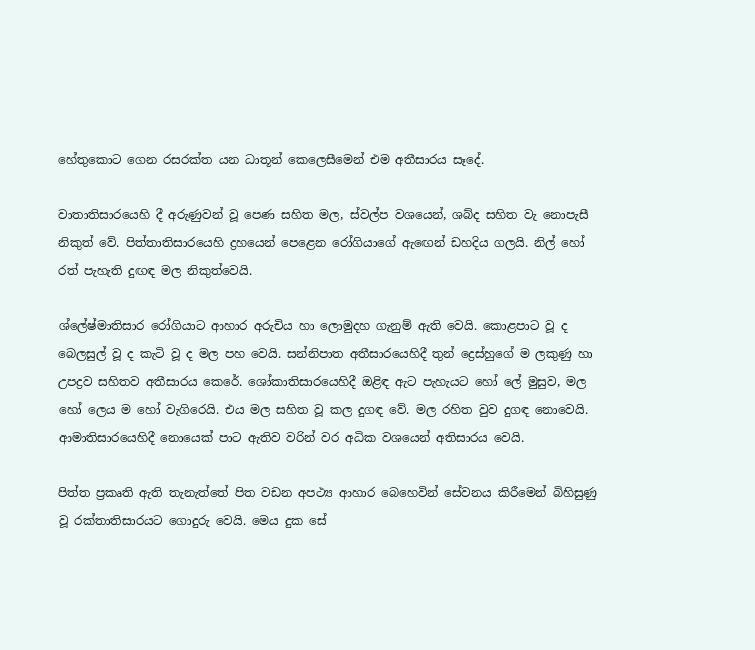හේතුකොට ගෙන රසරක්ත යන ධාතූන් කෙලෙසීමෙන් එම අතීසාරය සෑදේ.

වාතාතිසාරයෙහි දී අරුණුවන් වූ පෙණ සහිත මල, ස්වල්ප වශයෙන්, ශබ්ද සහිත වැ නොපැසී නිකුත් වේ. පිත්තාතිසාරයෙහි ද්‍රහයෙන් පෙළෙන රෝගියාගේ ඇඟෙන් ඩහදිය ගලයි. නිල් හෝ රත් පැහැති දුඟඳ මල නිකුත්වෙයි.

ශ්ලේෂ්මාතිසාර රෝගියාට ආහාර අරුචිය හා ලොමුදහ ගැනුම් ඇති වෙයි. කොළපාට වූ ද බෙලසුල් වූ ද කැටි වූ ද මල පහ වෙයි. සන්නිපාත අතීසාරයෙහිදී තුන් ද්‍රෙස්හුගේ ම ලකුණු හා උපද්‍රව සහිතව අතීසාරය කෙරේ. ශෝකාතිසාරයෙහිදී ඔළිඳ ඇට පැහැයට හෝ ලේ මුසුව, මල හෝ ලෙය ම හෝ වැගිරෙයි. එය මල සහිත වූ කල දුගඳ වේ. මල රහිත වුව දුගඳ නොවෙයි. ආමාතිසාරයෙහිදී නොයෙක් පාට ඇතිව වරින් වර අධික වශයෙන් අතිසාරය වෙයි.

පිත්ත ප්‍රකෘති ඇති තැනැත්තේ පිත වඩන අපථ්‍ය ආහාර බෙහෙවින් සේවනය කිරීමෙන් බිහිසුණු වූ රක්තාතිසාරයට ගොදුරු වෙයි. මෙය දුක සේ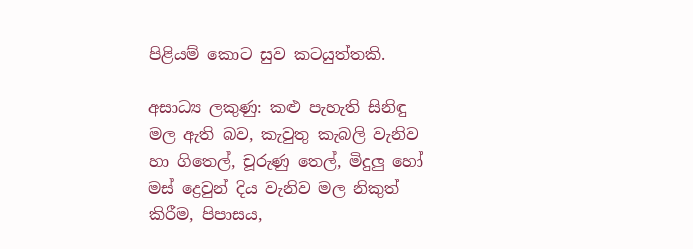පිළියම් කොට සුව කටයුත්තකි.

අසාධ්‍ය ලකුණු: කළු පැහැති සිනිඳු මල ඇති බව, කැවුතු කැබලි වැනිව හා ගිතෙල්, චූරුණු තෙල්, මිදුලු හෝ මස් ද්‍රෙවුන් දිය වැනිව මල නිකුත් කිරීම, පිපාසය,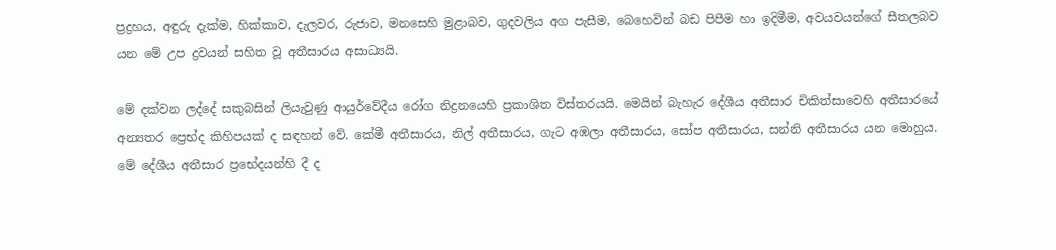ප්‍රද්‍රහය, අඳුරු දැක්ම, හික්කාව, දැලවර, රුජාව, මනසෙහි මුළාබව, ගුදවලිය අග පැසීම, බෙහෙවින් බඩ පිපීම හා ඉදිමීම, අවයවයන්ගේ සීතලබව යන මේ උප ද්‍රවයන් සහිත වූ අතීසාරය අසාධ්‍යයි.

මේ දක්වන ලද්දේ සකුබසින් ලියැවුණු ආයුර්වේදීය රෝග නිද්‍රනයෙහි ප්‍රකාශිත විස්තරයයි. මෙයින් බැහැර දේශීය අතීසාර චිකිත්සාවෙහි අතීසාරයේ අන්‍යතර ප්‍රෙභ්ද කිහිපයක් ද සඳහන් වේ. කේමී අතීසාරය, නිල් අතීසාරය, ගැට අඹලා අතීසාරය, සෝප අතීසාරය, සන්නි අතීසාරය යන මොහුය. මේ දේශීය අතීසාර ප්‍රභේදයන්හි දී ද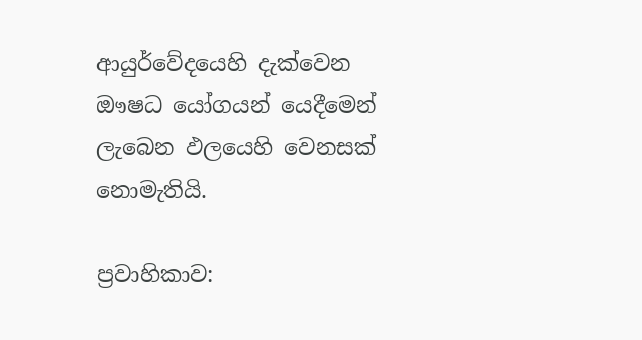ආයුර්වේදයෙහි දැක්වෙන ඖෂධ යෝගයන් යෙදීමෙන් ලැබෙන ඵලයෙහි වෙනසක් නොමැතියි.

ප්‍රවාහිකාව: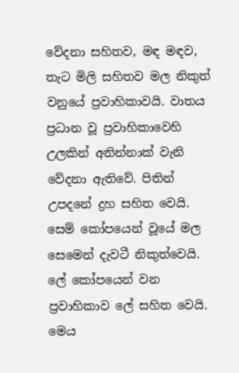වේදනා සහිතව, මඳ මඳව, තැට මිලි සහිතව මල නිකුත් වනුයේ ප්‍රවාහිකාවයි. වාතය ප්‍රධාන වූ ප්‍රවාහිකාවෙහි උලකින් අනින්නාක් වැනි වේදනා ඇතිවේ. පිතින් උපදනේ ද්‍රහ සහිත වෙයි. සෙම් කෝපයෙන් වූයේ මල සෙමෙන් දැවටී නිකුත්වෙයි. ලේ කෝපයෙන් වන ප්‍රවාහිකාව ලේ සහිත වෙයි. මෙය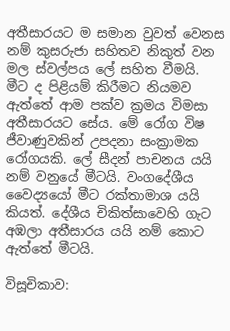අතීසාරයට ම සමාන වුවත් වෙනස නම් කුසරුජා සහිතව නිකුත් වන මල ස්වල්පය ලේ සහිත වීමයි. මීට ද පිළියම් කිරීමට නියමව ඇත්තේ ආම පක්ව ක්‍රමය විමසා අතීසාරයට සේය. මේ රෝග විෂ ජීවාණුවකින් උපදනා සංක්‍රාමක රෝගයකි. ලේ සීදන් පාචනය යයි නම් වනුයේ මීටයි. වංගදේශීය වෛද්‍යයෝ මීට රක්තාමාශ යයි කියත්. දේශීය චිකිත්සාවෙහි ගැට අඹලා අතීසාරය යයි නම් කොට ඇත්තේ මීටයි.

විසූචිකාව: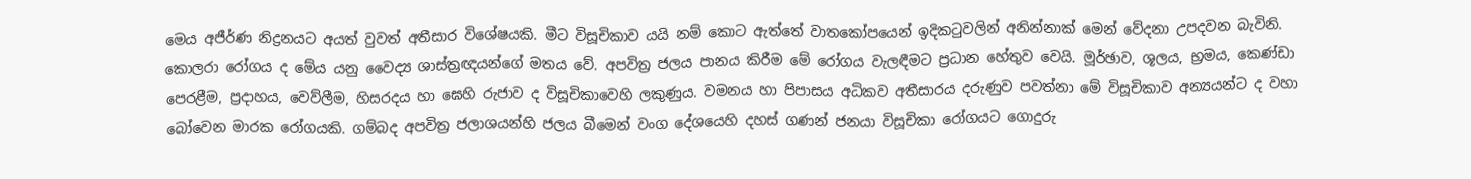මෙය අජීර්ණ නිද්‍රනයට අයත් වුවත් අතීසාර විශේෂයකි. මීට විසූචිකාව යයි නම් කොට ඇත්තේ වාතකෝපයෙන් ඉදිකටුවලින් අනින්නාක් මෙන් වේදනා උපදවන බැවිනි. කොලරා රෝගය ද මේය යනු වෛද්‍ය ශාස්ත්‍රඥයන්ගේ මතය වේ. අපවිත්‍ර ජලය පානය කිරීම මේ රෝගය වැලඳීමට ප්‍රධාන හේතුව වෙයි. මූර්ඡාව, ශූලය, භ්‍රමය, කෙණ්ඩා පෙරළීම, ප්‍රදාහය, වෙව්ලීම, හිසරදය හා ඝෙහි රුජාව ද විසූචිකාවෙහි ලකුණුය. වමනය හා පිපාසය අධිකව අතීසාරය දරුණුව පවත්නා මේ විසූචිකාව අන්‍යයන්ට ද වහා බෝවෙන මාරක රෝගයකි. ගම්බද අපවිත්‍ර ජලාශයන්හි ජලය බීමෙන් වංග දේශයෙහි දහස් ගණන් ජනයා විසූචිකා රෝගයට ගොදුරු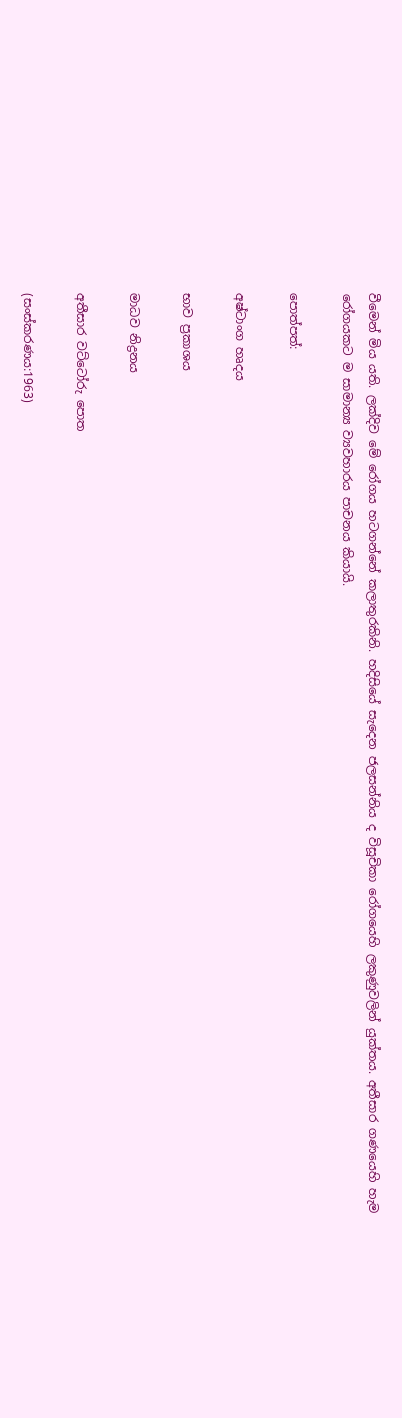වීමෙන් මිය යති. ලක්දිව මේ රෝගය හටගන්නේ කලාතුරකිනි. හදිසියේ සැදෙන ජලසන්නිය ද විසූචිකා රෝගයෙහි ලකුණුවලින් යුක්තය. අතීසාර ගණයෙහි හැම රෝගයකට ම සාමාන්‍ය ව්‍යවහාරය පාචනය කියායි.

පොත්පත්:

අෂ්ටාංග හෘදය

භාව ප්‍රකාශය

මාධව නිද්‍රනය

අතීසාර වට්ටෝරු පොත

(සංස්කරණය:1963)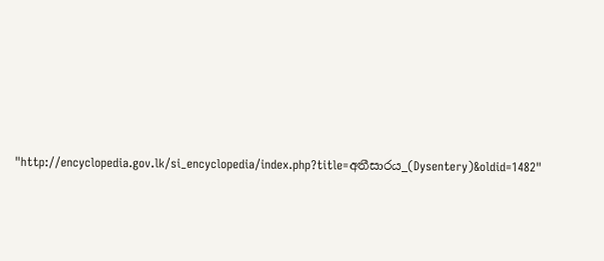"http://encyclopedia.gov.lk/si_encyclopedia/index.php?title=අතීසාරය_(Dysentery)&oldid=1482"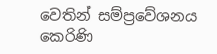වෙතින් සම්ප්‍රවේශනය කෙරිණි